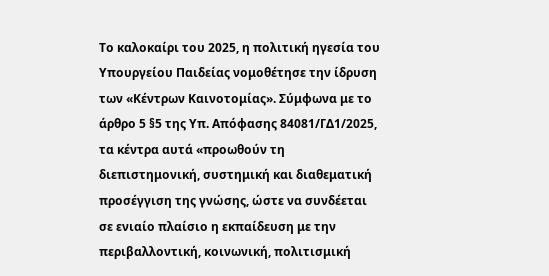Το καλοκαίρι του 2025, η πολιτική ηγεσία του Υπουργείου Παιδείας νομοθέτησε την ίδρυση των «Κέντρων Καινοτομίας». Σύμφωνα με το άρθρο 5 §5 της Υπ. Απόφασης 84081/ΓΔ1/2025, τα κέντρα αυτά «προωθούν τη διεπιστημονική, συστημική και διαθεματική προσέγγιση της γνώσης, ώστε να συνδέεται σε ενιαίο πλαίσιο η εκπαίδευση με την περιβαλλοντική, κοινωνική, πολιτισμική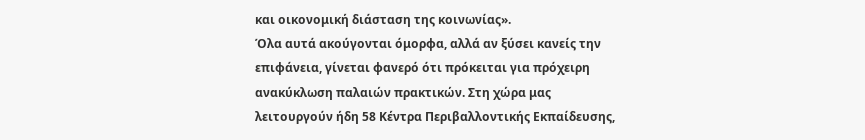και οικονομική διάσταση της κοινωνίας».
Όλα αυτά ακούγονται όμορφα, αλλά αν ξύσει κανείς την επιφάνεια, γίνεται φανερό ότι πρόκειται για πρόχειρη ανακύκλωση παλαιών πρακτικών. Στη χώρα μας λειτουργούν ήδη 58 Κέντρα Περιβαλλοντικής Εκπαίδευσης,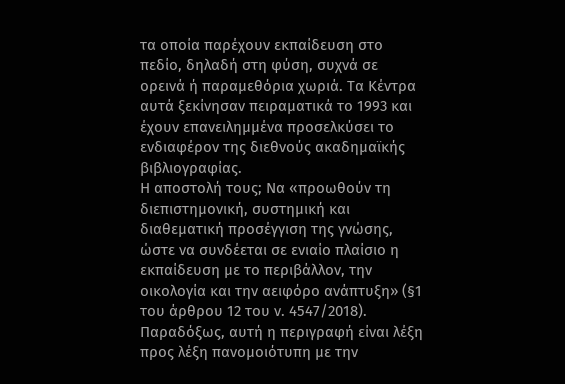τα οποία παρέχουν εκπαίδευση στο πεδίο, δηλαδή στη φύση, συχνά σε ορεινά ή παραμεθόρια χωριά. Τα Κέντρα αυτά ξεκίνησαν πειραματικά το 1993 και έχουν επανειλημμένα προσελκύσει το ενδιαφέρον της διεθνούς ακαδημαϊκής βιβλιογραφίας.
Η αποστολή τους; Να «προωθούν τη διεπιστημονική, συστημική και διαθεματική προσέγγιση της γνώσης, ώστε να συνδέεται σε ενιαίο πλαίσιο η εκπαίδευση με το περιβάλλον, την οικολογία και την αειφόρο ανάπτυξη» (§1 του άρθρου 12 του ν. 4547/2018). Παραδόξως, αυτή η περιγραφή είναι λέξη προς λέξη πανομοιότυπη με την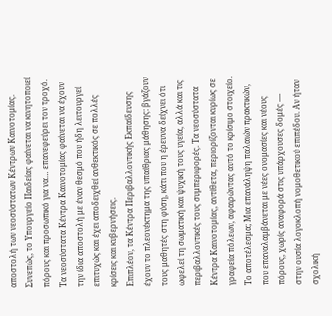αποστολή των νεοσύστατων Κέντρων Καινοτομίας.
Συνεπώς, το Υπουργείο Παιδείας φαίνεται να κινητοποιεί πόρους και προσωπικό για να… επανεφεύρει τον τροχό. Τα νεοσύστατα Κέντρα Καινοτομίας φαίνεται να έχουν την ίδια αποστολή με έναν θεσμό που ήδη λειτουργεί επιτυχώς και έχει αποδειχθεί ανθεκτικός σε πολλές κρίσεις και κυβερνήσεις.
Επιπλέον, τα Κέντρα Περιβαλλοντικής Εκπαίδευσης έχουν το πλεονέκτημα της υπαίθριας μάθησης: βγάζουν τους μαθητές στη φύση, κάτι που η έρευνα δείχνει ότι ωφελεί τη σωματική και ψυχική τους υγεία, αλλά και τις περιβαλλοντικές τους συμπεριφορές. Τα νεοσύστατα Κέντρα Καινοτομίας, αντίθετα, περιορίζονται κυρίως σε γραφεία πόλεων, αφαιρώντας αυτό το κρίσιμο στοιχείο.
Το αποτέλεσμα; Μια επανάληψη παλαιών πρακτικών, που επαναλαμβάνεται με νέες ονομασίες και νέους πόρους, χωρίς αναφορά στις υπάρχουσες δομές — στην ουσία λογοκλοπή νομοθετικού επιπέδου. Αν ήταν σχολική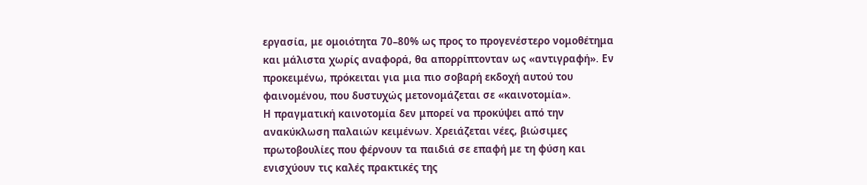εργασία, με ομοιότητα 70–80% ως προς το προγενέστερο νομοθέτημα και μάλιστα χωρίς αναφορά, θα απορρίπτονταν ως «αντιγραφή». Εν προκειμένω, πρόκειται για μια πιο σοβαρή εκδοχή αυτού του φαινομένου, που δυστυχώς μετονομάζεται σε «καινοτομία».
Η πραγματική καινοτομία δεν μπορεί να προκύψει από την ανακύκλωση παλαιών κειμένων. Χρειάζεται νέες, βιώσιμες πρωτοβουλίες που φέρνουν τα παιδιά σε επαφή με τη φύση και ενισχύουν τις καλές πρακτικές της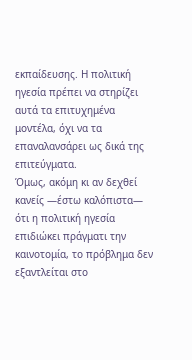εκπαίδευσης. Η πολιτική ηγεσία πρέπει να στηρίζει αυτά τα επιτυχημένα μοντέλα, όχι να τα επαναλανσάρει ως δικά της επιτεύγματα.
Όμως, ακόμη κι αν δεχθεί κανείς —έστω καλόπιστα— ότι η πολιτική ηγεσία επιδιώκει πράγματι την καινοτομία, το πρόβλημα δεν εξαντλείται στο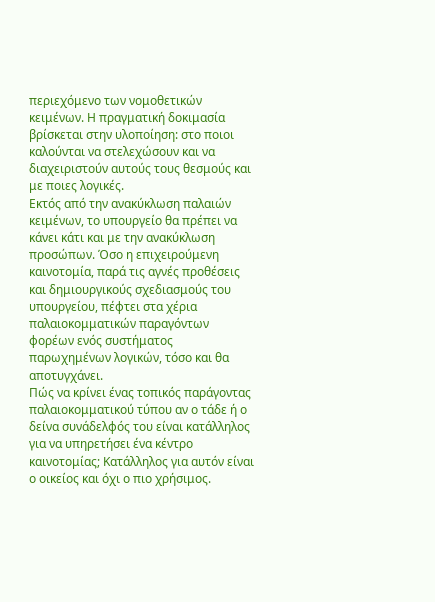περιεχόμενο των νομοθετικών κειμένων. Η πραγματική δοκιμασία βρίσκεται στην υλοποίηση: στο ποιοι καλούνται να στελεχώσουν και να διαχειριστούν αυτούς τους θεσμούς και με ποιες λογικές.
Εκτός από την ανακύκλωση παλαιών κειμένων, το υπουργείο θα πρέπει να κάνει κάτι και με την ανακύκλωση προσώπων. Όσο η επιχειρούμενη καινοτομία, παρά τις αγνές προθέσεις και δημιουργικούς σχεδιασμούς του υπουργείου, πέφτει στα χέρια παλαιοκομματικών παραγόντων φορέων ενός συστήματος παρωχημένων λογικών, τόσο και θα αποτυγχάνει.
Πώς να κρίνει ένας τοπικός παράγοντας παλαιοκομματικού τύπου αν ο τάδε ή ο δείνα συνάδελφός του είναι κατάλληλος για να υπηρετήσει ένα κέντρο καινοτομίας; Κατάλληλος για αυτόν είναι ο οικείος και όχι ο πιο χρήσιμος.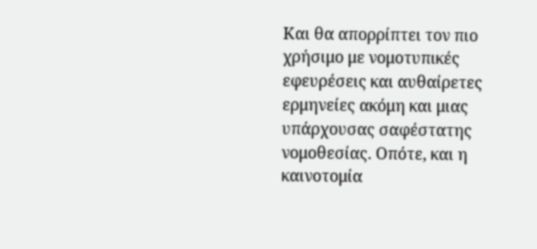Και θα απορρίπτει τον πιο χρήσιμο με νομοτυπικές εφευρέσεις και αυθαίρετες ερμηνείες ακόμη και μιας υπάρχουσας σαφέστατης νομοθεσίας. Οπότε, και η καινοτομία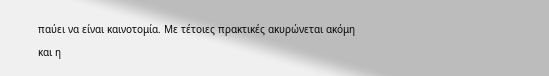παύει να είναι καινοτομία. Με τέτοιες πρακτικές ακυρώνεται ακόμη και η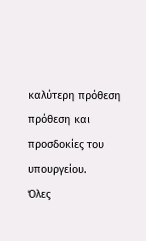καλύτερη πρόθεση πρόθεση και προσδοκίες του υπουργείου.
Όλες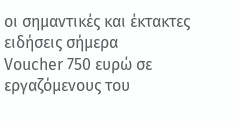οι σημαντικές και έκτακτες ειδήσεις σήμερα
Voucher 750 ευρώ σε εργαζόμενους του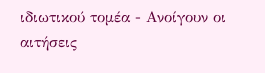ιδιωτικού τομέα - Ανοίγουν οι αιτήσεις